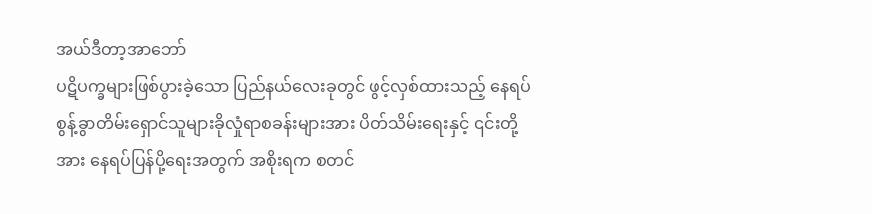အယ်ဒီတာ့အာဘော်
ပဋိပက္ခများဖြစ်ပွားခဲ့သော ပြည်နယ်လေးခုတွင် ဖွင့်လှစ်ထားသည့် နေရပ်စွန့်ခွာတိမ်းရှောင်သူများခိုလှုံရာစခန်းများအား ပိတ်သိမ်းရေးနှင့် ၎င်းတို့အား နေရပ်ပြန်ပို့ရေးအတွက် အစိုးရက စတင်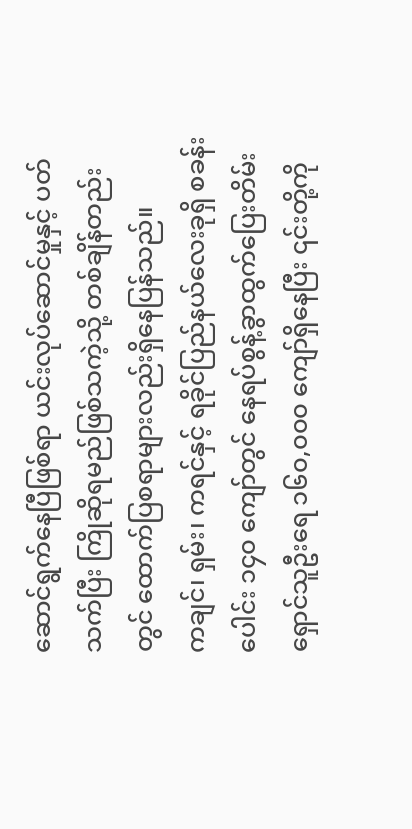ဆောင်ရွက်နေပြီဖြစ်ရာ ယင်းလုပ်ဆောင်မှုနှင့် ပတ်သက်ပြီး ကြိုဆိုရမည်ဖြစ်သကဲ့သို့ တစ်ချိန်တည်းတွင် ထောက်ပြစရာများလည်းရှိနေပြန်သည်။
ကချင်၊ ရှမ်း၊ ကရင်နှင့် ရခိုင်ပြည်နယ်လေးခုရှိ စခန်းပေါင်း ၁၄၀ ကျော်တွင် နေရပ်စွန့်ခွာထွက်ပြေးတိမ်းရှောင်သူဦးရေ ၁၆၀,၀၀၀ ကျော်ရှိနေပြီး ၎င်းတို့ကို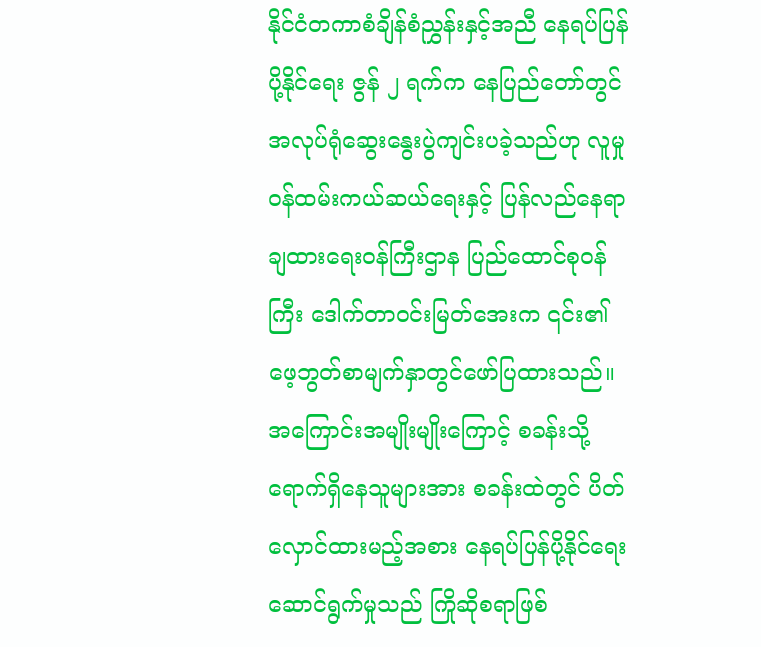နိုင်ငံတကာစံချိန်စံညွှန်းနှင့်အညီ နေရပ်ပြန်ပို့နိုင်ရေး ဇွန် ၂ ရက်က နေပြည်တော်တွင် အလုပ်ရုံဆွေးနွေးပွဲကျင်းပခဲ့သည်ဟု လူမှုဝန်ထမ်းကယ်ဆယ်ရေးနှင့် ပြန်လည်နေရာချထားရေးဝန်ကြီးဌာန ပြည်ထောင်စုဝန်ကြီး ဒေါက်တာဝင်းမြတ်အေးက ၎င်း၏ ဖေ့ဘွတ်စာမျက်နှာတွင်ဖော်ပြထားသည်။
အကြောင်းအမျိုးမျိုးကြောင့် စခန်းသို့ရောက်ရှိနေသူများအား စခန်းထဲတွင် ပိတ်လှောင်ထားမည့်အစား နေရပ်ပြန်ပို့နိုင်ရေး ဆောင်ရွက်မှုသည် ကြိုဆိုစရာဖြစ်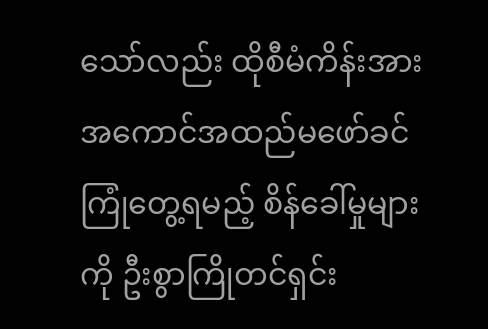သော်လည်း ထိုစီမံကိန်းအား အကောင်အထည်မဖော်ခင် ကြုံတွေ့ရမည့် စိန်ခေါ်မှုများ ကို ဦးစွာကြိုတင်ရှင်း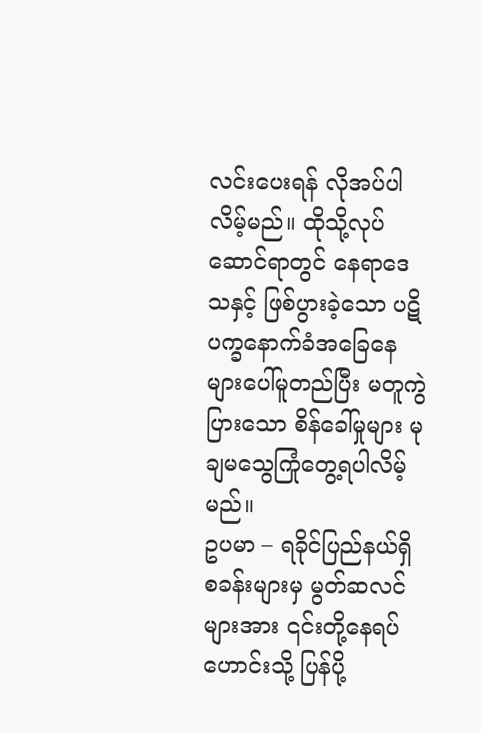လင်းပေးရန် လိုအပ်ပါလိမ့်မည်။ ထိုသို့လုပ်ဆောင်ရာတွင် နေရာဒေသနှင့် ဖြစ်ပွားခဲ့သော ပဋိပက္ခနောက်ခံအခြေနေများပေါ်မူတည်ပြီး မတူကွဲပြားသော စိန်ခေါ်မှုများ မုချမသွေကြုံတွေ့ရပါလိမ့်မည်။
ဥပမာ – ရခိုင်ပြည်နယ်ရှိ စခန်းများမှ မွတ်ဆလင်များအား ၎င်းတို့နေရပ်ဟောင်းသို့ ပြန်ပို့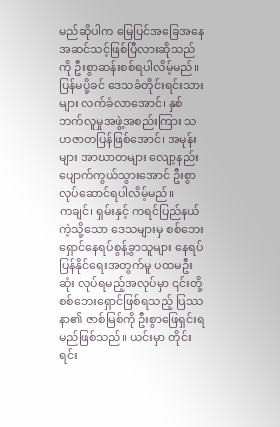မည်ဆိုပါက မြေပြင်အခြေအနေ အဆင်သင့်ဖြစ်ပြီလားဆိုသည်ကို ဦးစွာဆန်းစစ်ရပါလိမ့်မည်။ ပြန်မပို့ခင် ဒေသခံတိုင်းရင်းသားများ လက်ခံလာအောင်၊ နှစ်ဘက်လူမှုအဖွဲ့အစည်းကြား သဟဇာတပြန်ဖြစ်အောင်၊ အမုန်းများ အာဃာတများ လျော့နည်းပျောက်ကွယ်သွားအောင် ဦးစွာလုပ်ဆောင်ရပါလိမ့်မည်။
ကချင်၊ ရှမ်းနှင့် ကရင်ပြည်နယ်ကဲ့သို့သော ဒေသများမှ စစ်ဘေးရှောင်နေရပ်စွန့်ခွာသူများ နေရပ်ပြန်နိုင်ရေးအတွက်မူ ပထမဦးဆုံး လုပ်ရမည့်အလုပ်မှာ ၎င်းတို့စစ်ဘေးရှောင်ဖြစ်ရသည့် ပြဿနာ၏ ဇာစ်မြစ်ကို ဦးစွာဖြေရှင်းရမည်ဖြစ်သည်။ ယင်းမှာ တိုင်းရင်း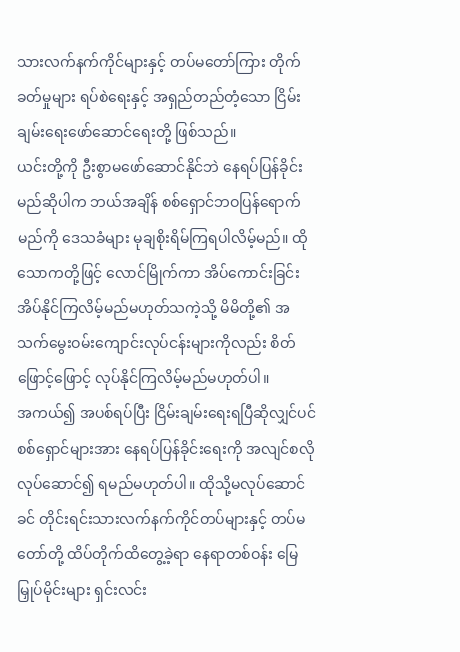သားလက်နက်ကိုင်များနှင့် တပ်မတော်ကြား တိုက်ခတ်မှုများ ရပ်စဲရေးနှင့် အရှည်တည်တံ့သော ငြိမ်းချမ်းရေးဖော်ဆောင်ရေးတို့ ဖြစ်သည်။
ယင်းတို့ကို ဦးစွာမဖော်ဆောင်နိုင်ဘဲ နေရပ်ပြန်ခိုင်းမည်ဆိုပါက ဘယ်အချိန် စစ်ရှောင်ဘဝပြန်ရောက်မည်ကို ဒေသခံများ မုချစိုးရိမ်ကြရပါလိမ့်မည်။ ထိုသောကတို့ဖြင့် လောင်မြိုက်ကာ အိပ်ကောင်းခြင်းအိပ်နိုင်ကြလိမ့်မည်မဟုတ်သကဲ့သို့ မိမိတို့၏ အသက်မွေးဝမ်းကျောင်းလုပ်ငန်းများကိုလည်း စိတ်ဖြောင့်ဖြောင့် လုပ်နိုင်ကြလိမ့်မည်မဟုတ်ပါ။
အကယ်၍ အပစ်ရပ်ပြီး ငြိမ်းချမ်းရေးရပြီဆိုလျှင်ပင် စစ်ရှောင်များအား နေရပ်ပြန်ခိုင်းရေးကို အလျင်စလိုလုပ်ဆောင်၍ ရမည်မဟုတ်ပါ။ ထိုသို့မလုပ်ဆောင်ခင် တိုင်းရင်းသားလက်နက်ကိုင်တပ်များနှင့် တပ်မတော်တို့ ထိပ်တိုက်ထိတွေ့ခဲ့ရာ နေရာတစ်ဝန်း မြေမြှုပ်မိုင်းများ ရှင်းလင်း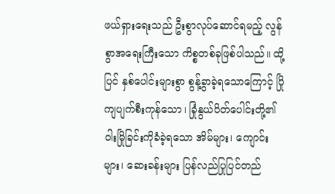ဖယ်ရှားရေးသည် ဦးစွာလုပ်ဆောင်ရမည့် လွန်စွာအရေးကြီးသော ကိစ္စတစ်ခုဖြစ်ပါသည်။ ထို့ပြင် နှစ်ပေါင်းများစွာ စွန့်ခွာခဲ့ရသောကြောင့် ပြိုကျပျက်စီးကုန်သော၊ ခြုံနွယ်ပိတ်ပေါင်းတို့၏ ဝါးမြိုခြင်းကိုခံခဲ့ရသော အိမ်များ၊ ကျောင်းများ၊ ဆေးခန်းများ ပြန်လည်ပြုပြင်တည်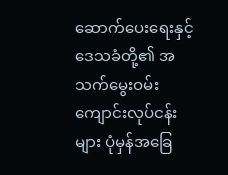ဆောက်ပေးရေးနှင့် ဒေသခံတို့၏ အသက်မွေးဝမ်းကျောင်းလုပ်ငန်းများ ပုံမှန်အခြေ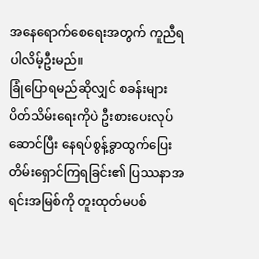အနေရောက်စေရေးအတွက် ကူညီရပါလိမ့်ဦးမည်။
ခြုံပြောရမည်ဆိုလျှင် စခန်းများပိတ်သိမ်းရေးကိုပဲ ဦးစားပေးလုပ်ဆောင်ပြီး နေရပ်စွန့်ခွာထွက်ပြေးတိမ်းရှောင်ကြရခြင်း၏ ပြဿနာအရင်းအမြစ်ကို တူးထုတ်မပစ်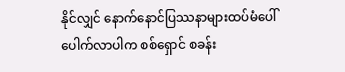နိုင်လျှင် နောက်နောင်ပြဿနာများထပ်မံပေါ်ပေါက်လာပါက စစ်ရှောင် စခန်း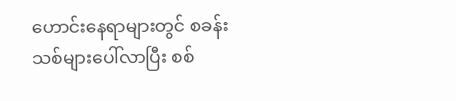ဟောင်းနေရာများတွင် စခန်းသစ်များပေါ်လာပြီး စစ်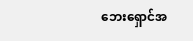ဘေးရှောင်အ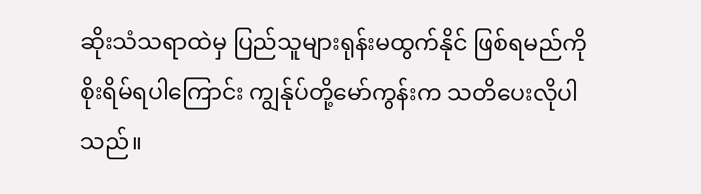ဆိုးသံသရာထဲမှ ပြည်သူများရုန်းမထွက်နိုင် ဖြစ်ရမည်ကို စိုးရိမ်ရပါကြောင်း ကျွန်ုပ်တို့မော်ကွန်းက သတိပေးလိုပါသည်။